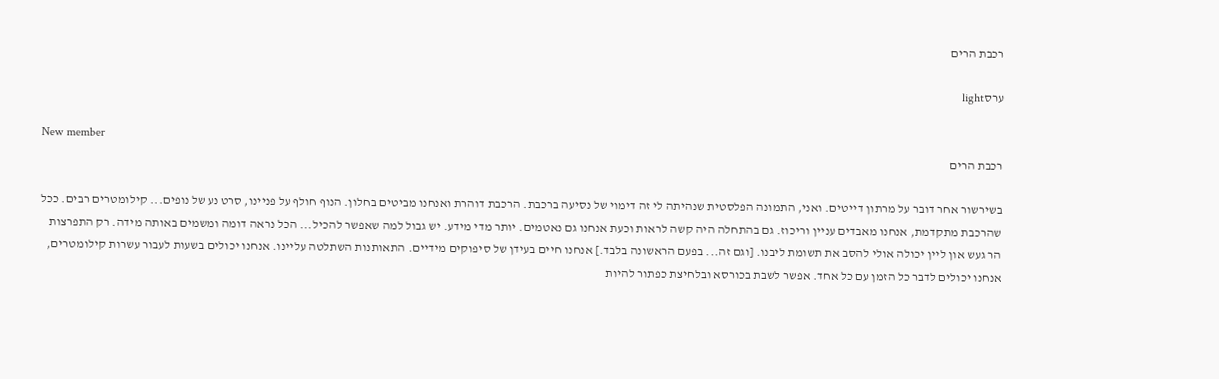רכבת הרים

ערסlight

New member
רכבת הרים

בשירשור אחר דובר על מרתון דייטים. ואני, התמונה הפלסטית שנהיתה לי זה דימוי של נסיעה ברכבת. הרכבת דוהרת ואנחנו מביטים בחלון. הנוף חולף על פניינו, סרט נע של נופים... קילומטרים רבים. ככל שהרכבת מתקדמת, אנחנו מאבדים עניין וריכוז. גם בהתחלה היה קשה לראות וכעת אנחנו גם נאטמים. יותר מדי מידע. יש גבול למה שאפשר להכיל... הכל נראה דומה ומשמים באותה מידה. רק התפרצות הר געש און ליין יכולה אולי להסב את תשומת ליבנו. [וגם זה... בפעם הראשונה בלבד.] אנחנו חיים בעידן של סיפוקים מידיים. התאותנות השתלטה עליינו. אנחנו יכולים בשעות לעבור עשרות קילומטרים, אנחנו יכולים לדבר כל הזמן עם כל אחד. אפשר לשבת בכורסא ובלחיצת כפתור להיות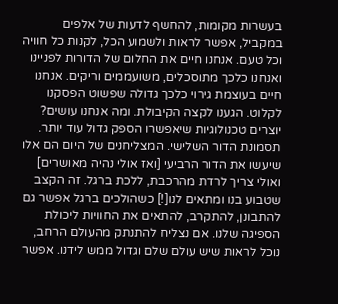בעשרות מקומות, להחשף לדעות של אלפים במקביל, אפשר לראות ולשמוע הכל, לקנות כל חוויה וכל טעם. אנחנו חיים את החלום של הדורות לפניינו ואנחנו כלכך מתוסכלים, משועממים וריקים. אנחנו חיים בעוצמת גירוי כלכך גדולה שפשוט הפסקנו לקלוט. הגענו לקצה הקיבולת. ומה אנחנו עושים? יוצרים טכנולוגיות שיאפשרו הספק גדול עוד יותר. תסמונת הדור השלישי. המצליחנים של היום הם אלו שיעשו את הדור הרביעי [ואז אולי נהיה מאושרים] ואולי צריך לרדת מהרכבת, ללכת ברגל. זה הקצב שטבוע בנו ומתאים לנו[!] כשהולכים ברגל אפשר גם להתבונן, להתקרב, להתאים את החוויות ליכולת הספיגה שלנו. אם נצליח להתנתק מהעולם הרחב, נוכל לראות שיש עולם שלם וגדול ממש לידנו. אפשר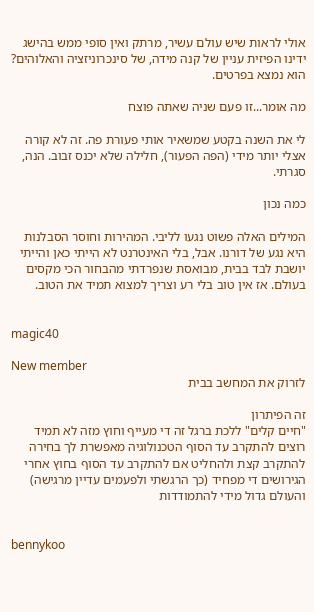אולי לראות שיש עולם עשיר, מרתק ואין סופי ממש בהישג ידינו הפיזית עניין של קנה מידה, של סינכרוניזציה והאלוהים? הוא נמצא בפרטים.

מה אומר...זו פעם שניה שאתה פוצח

לי את השנה בקטע שמשאיר אותי פעורת פה. זה לא קורה אצלי יותר מידי (הפה הפעור), חלילה שלא יכנס זבוב. הנה, סגרתי.

כמה נכון

המילים האלה פשוט נגעו לליבי. המהירות וחוסר הסבלנות היא נגע של דורנו. אבל, בלי האינטרנט לא הייתי כאן והייתי יושבת לבד בבית, מבואסת שנפרדתי מהבחור הכי מקסים בעולם. אז אין טוב בלי רע וצריך למצוא תמיד את הטוב.


magic40

New member
לזרוק את המחשב בבית

זה הפיתרון
"חיים קלים" ללכת ברגל זה די מעייף וחוץ מזה לא תמיד רוצים להתקרב עד הסוף הטכנולוגיה מאפשרת לך בחירה להתקרב קצת ולהחליט אם להתקרב עד הסוף בחוץ אחרי הגירושים די מפחיד (כך הרגשתי ולפעמים עדיין מרגישה) והעולם גדול מידי להתמודדות


bennykoo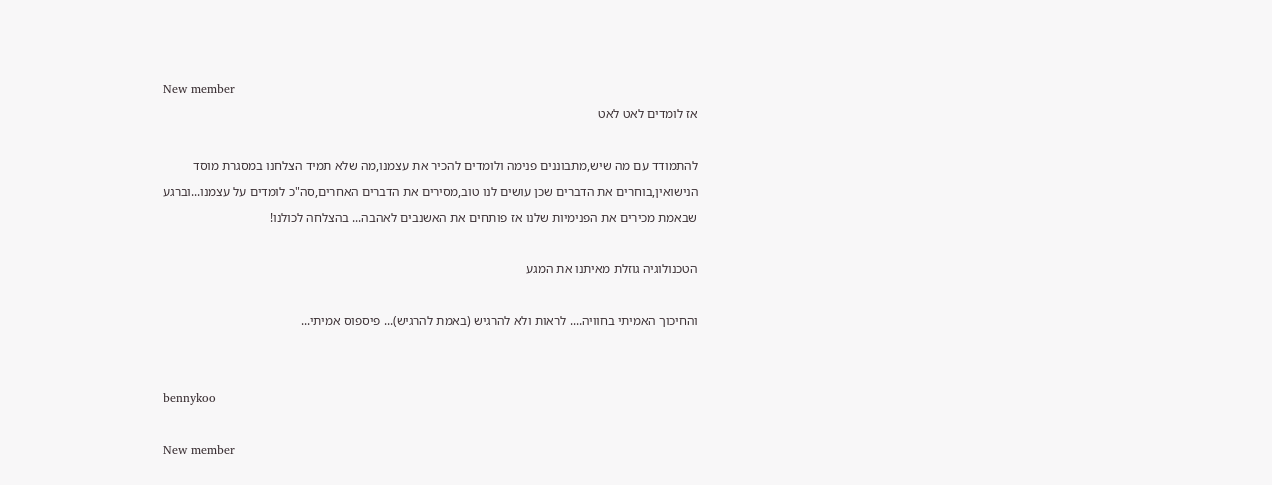New member
אז לומדים לאט לאט

להתמודד עם מה שיש,מתבוננים פנימה ולומדים להכיר את עצמנו,מה שלא תמיד הצלחנו במסגרת מוסד הנישואין,בוחרים את הדברים שכן עושים לנו טוב,מסירים את הדברים האחרים,סה"כ לומדים על עצמנו...וברגע שבאמת מכירים את הפנימיות שלנו אז פותחים את האשנבים לאהבה... בהצלחה לכולנו!

הטכנולוגיה גוזלת מאיתנו את המגע

והחיכוך האמיתי בחוויה.... לראות ולא להרגיש (באמת להרגיש)... פיספוס אמיתי...


bennykoo

New member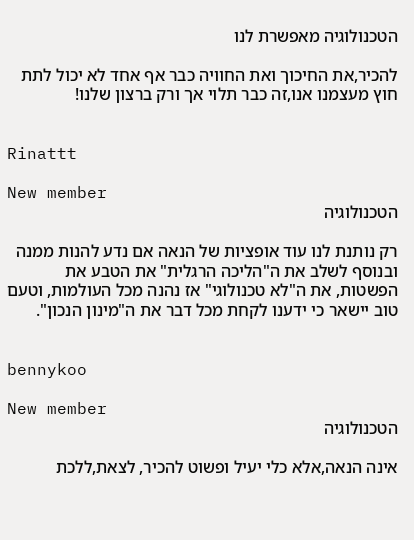הטכנולוגיה מאפשרת לנו

להכיר,את החיכוך ואת החוויה כבר אף אחד לא יכול לתת חוץ מעצמנו אנו,זה כבר תלוי אך ורק ברצון שלנו!


Rinattt

New member
הטכנולוגיה

רק נותנת לנו עוד אופציות של הנאה אם נדע להנות ממנה ובנוסף לשלב את ה"הליכה הרגלית" את הטבע את הפשטות, את ה"לא טכנולוגי" אז נהנה מכל העולמות, וטעם טוב יישאר כי ידענו לקחת מכל דבר את ה"מינון הנכון".


bennykoo

New member
הטכנולוגיה

אינה הנאה,אלא כלי יעיל ופשוט להכיר, לצאת,ללכת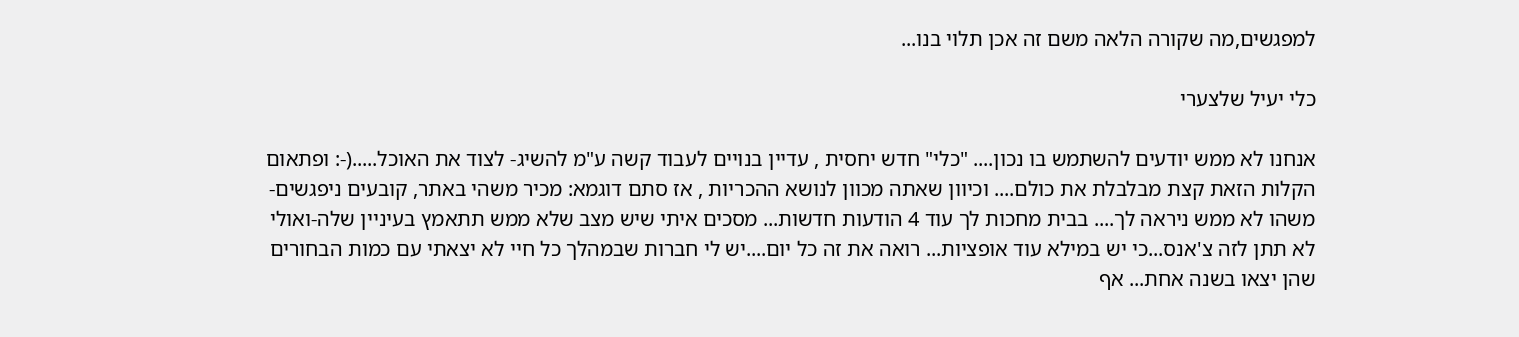למפגשים,מה שקורה הלאה משם זה אכן תלוי בנו...

כלי יעיל שלצערי

אנחנו לא ממש יודעים להשתמש בו נכון.... "כלי" חדש יחסית , עדיין בנויים לעבוד קשה ע"מ להשיג- לצוד את האוכל.....(-: ופתאום הקלות הזאת קצת מבלבלת את כולם.... וכיוון שאתה מכוון לנושא ההכריות , אז סתם דוגמא: מכיר משהי באתר, קובעים ניפגשים- משהו לא ממש ניראה לך.... בבית מחכות לך עוד 4 הודעות חדשות... מסכים איתי שיש מצב שלא ממש תתאמץ בעיניין שלה-ואולי לא תתן לזה צ'אנס...כי יש במילא עוד אופציות... רואה את זה כל יום....יש לי חברות שבמהלך כל חיי לא יצאתי עם כמות הבחורים שהן יצאו בשנה אחת... אף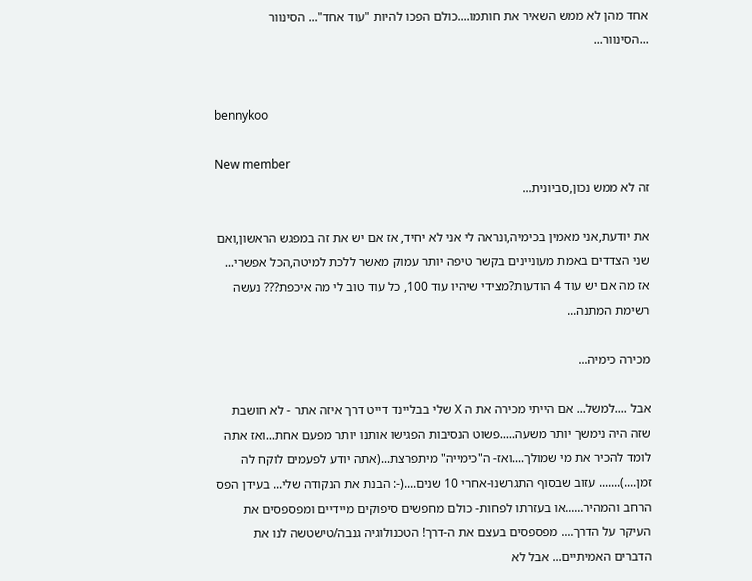אחד מהן לא ממש השאיר את חותמו....כולם הפכו להיות "עוד אחד"... הסינוור ...הסינוור...


bennykoo

New member
זה לא ממש נכון,סביונית...

את יודעת,אני מאמין בכימיה,ונראה לי אני לא יחיד, אז אם יש את זה במפגש הראשון,ואם שני הצדדים באמת מעוניינים בקשר טיפה יותר עמוק מאשר ללכת למיטה,הכל אפשרי... אז מה אם יש עוד 4 הודעות?מצידי שיהיו עוד 100, כל עוד טוב לי מה איכפת??? נעשה רשימת המתנה...

מכירה כימיה...

אבל ....למשל... אם הייתי מכירה את ה X שלי בבליינד דייט דרך איזה אתר - לא חושבת שזה היה נימשך יותר משעה.....פשוט הנסיבות הפגישו אותנו יותר מפעם אחת...ואז אתה לומד להכיר את מי שמולך....ואז- ה"כימייה" מיתפרצת...(אתה יודע לפעמים לוקח לה זמן....)....... עזוב שבסוף התגרשנו-אחרי 10 שנים....(-: הבנת את הנקודה שלי... בעידן הפס הרחב והמהיר......או בעזרתו לפחות- כולם מחפשים סיפוקים מיידיים ומפספסים את העיקר על הדרך.... מפספסים בעצם את ה-דרך! הטכנולוגיה גנבה/טישטשה לנו את הדברים האמיתיים... אבל לא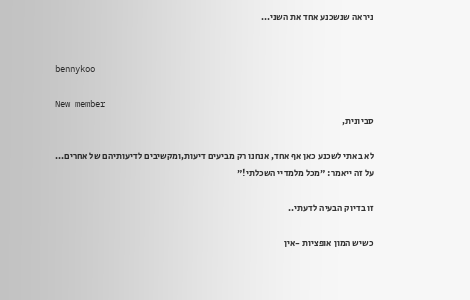ניראה שנשכנע אחד את השני...


bennykoo

New member
סביונית,

לא באתי לשכנע כאן אף אחד, אנחנו רק מביעים דיעות,ומקשיבים לדיעותיהם של אחרים... על זה ייאמר: "מכל מלמדיי השכלתי!"

זו בדיוק הבעיה לדעתי..

כשיש המון אופציות -אין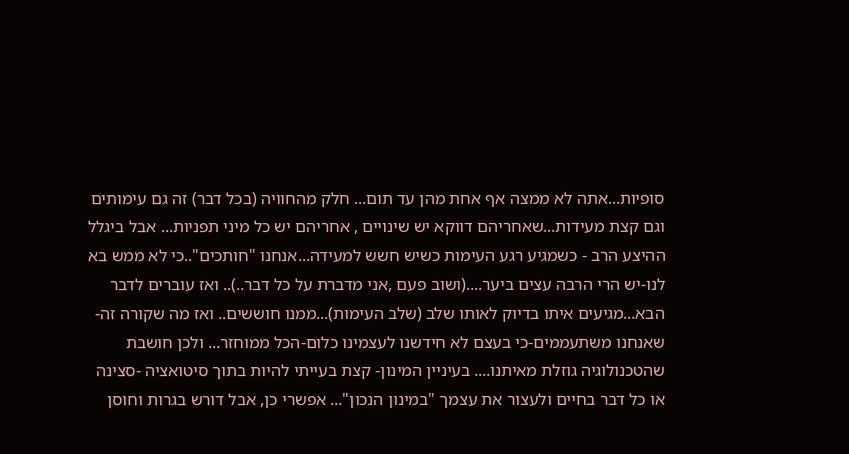סופיות...אתה לא ממצה אף אחת מהן עד תום... חלק מהחוויה (בכל דבר) זה גם עימותים וגם קצת מעידות...שאחריהם דווקא יש שינויים , אחריהם יש כל מיני תפניות... אבל ביגלל ההיצע הרב - כשמגיע רגע העימות כשיש חשש למעידה...אנחנו "חותכים"..כי לא ממש בא לנו-יש הרי הרבה עצים ביער....(ושוב פעם ,אני מדברת על כל דבר..).. ואז עוברים לדבר הבא...מגיעים איתו בדיוק לאותו שלב (שלב העימות)...ממנו חוששים.. ואז מה שקורה זה- שאנחנו משתעממים-כי בעצם לא חידשנו לעצמינו כלום-הכל ממוחזר... ולכן חושבת שהטכנולוגיה גוזלת מאיתנו.... בעיניין המינון- קצת בעייתי להיות בתוך סיטואציה -סצינה או כל דבר בחיים ולעצור את עצמך "במינון הנכון"... אפשרי כן, אבל דורש בגרות וחוסן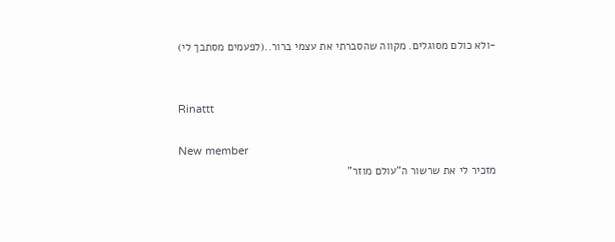-ולא כולם מסוגלים. מקווה שהסברתי את עצמי ברור..(לפעמים מסתבך לי)


Rinattt

New member
מזכיר לי את שרשור ה"עולם מוזר"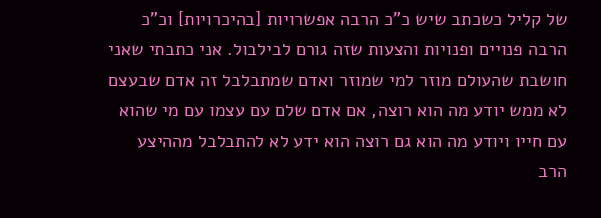של קליל כשכתב שיש כ"כ הרבה אפשרויות [בהיכרויות] וכ"כ הרבה פנויים ופנויות והצעות שזה גורם לבילבול. אני כתבתי שאני חושבת שהעולם מוזר למי שמוזר ואדם שמתבלבל זה אדם שבעצם לא ממש יודע מה הוא רוצה, אם אדם שלם עם עצמו עם מי שהוא עם חייו ויודע מה הוא גם רוצה הוא ידע לא להתבלבל מההיצע הרב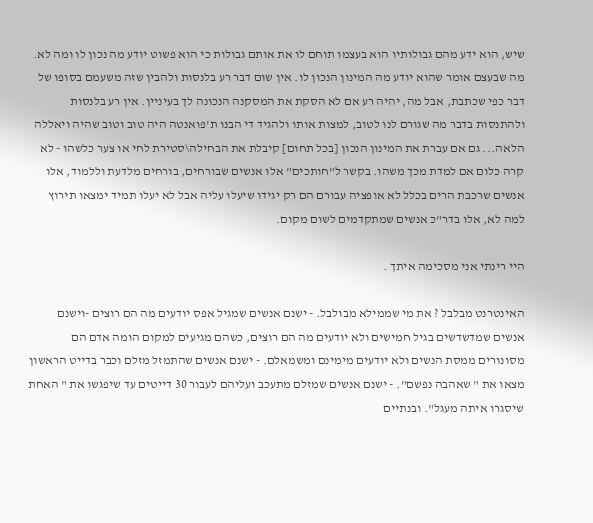שיש, הוא ידע מהם גבולותיו הוא בעצמו תוחם לו את אותם גבולות כי הוא פשוט יודע מה נכון לו ומה לא. מה שבעצם אומר שהוא יודע מה המינון הנכון לו. אין שום דבר רע בלנסות ולהבין שזה משעמם בסופו של דבר כפי שכתבת, אבל מה, יהיה רע אם לא הסקת את המסקנה הנכונה לך בעיניין. אין רע בלנסות ולהתנסות בדבר מה שגורם לנו לטוב, למצות אותו ולהגיד די הבנו ת'פואנטה היה טוב וטוב שהיה ויאללה הלאה... גם אם עברת את המינון הנכון [בכל תחום] קיבלת את הבחילה\סטירת לחי או צער כלשהו - לא קרה כלום אם למדת מכך משהו. בקשר ל"חותכים" אלו אנשים שבורחים, בורחים מלדעת וללמוד, אלו אנשים שרכבת הרים בכלל לא אופציה עבורם הם רק יגידו שיעלו עליה אבל לא יעלו תמיד ימצאו תירוץ למה לא, אלו בדר"כ אנשים שמתקדמים לשום מקום.

היי רינתי אני מסכימה איתך .

האינטרנט מבלבל ? את מי שממילא מבולבל. - ישנם אנשים שמגיל אפס יודעים מה הם רוצים -וישנם אנשים שמדשדשים בגיל חמישים ולא יודעים מה הם רוצים, כשהם מגיעים למקום הומה אדם הם מסונורים ממסת הנשים ולא יודעים מימינם ומשמאלם. - ישנם אנשים שהתמזל מזלם וכבר בדייט הראשון מצאו את " שאהבה נפשם". - ישנם אנשים שמזלם מתעכב ועליהם לעבור 30 דייטים עד שיפגשו את " האחת שיסגרו איתה מעגל". ובנתיים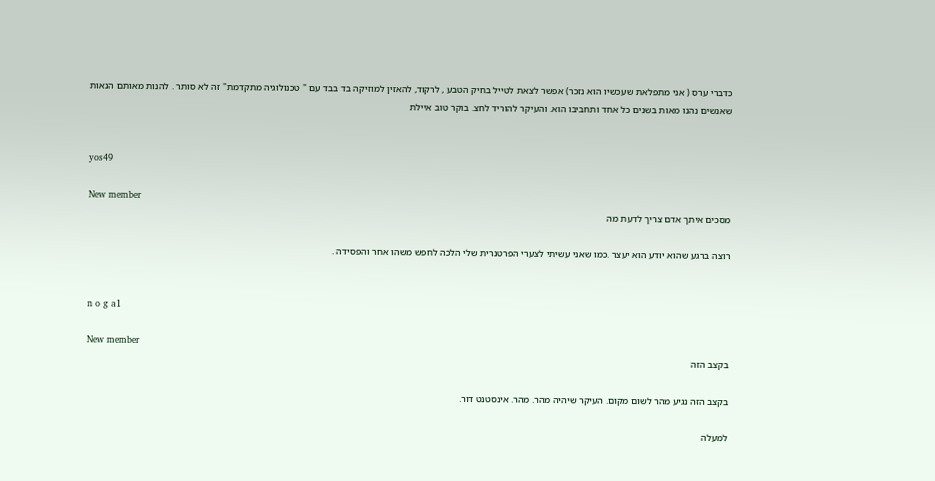כדברי ערס ( אני מתפלאת שעכשיו הוא נזכר) אפשר לצאת לטייל בחיק הטבע , לרקוד, להאזין למוזיקה בד בבד עם " טכנולוגיה מתקדמת" זה לא סותר . להנות מאותם הנאות שאנשים נהנו מאות בשנים כל אחד ותחביבו הוא. והעיקר להוריד לחצ. בוקר טוב איילת


yos49

New member
מסכים איתך אדם צריך לדעת מה

רוצה ברגע שהוא יודע הוא יעצר .כמו שאני עשיתי לצערי הפרטנרית שלי הלכה לחפש משהו אחר והפסידה .


n o g a1

New member
בקצב הזה

בקצב הזה נגיע מהר לשום מקום. העיקר שיהיה מהר. מהר. אינסטנט דור.

למעלה